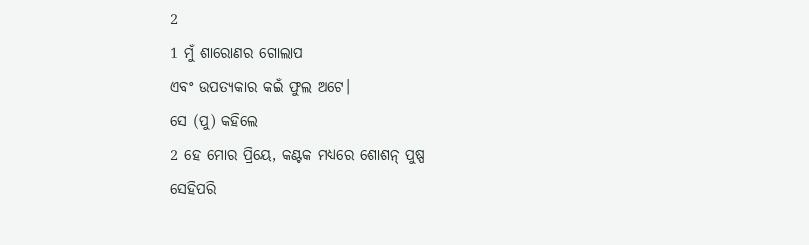2
1 ମୁଁ ଶାରୋଣର ଗୋଲାପ
ଏବଂ ଉପତ୍ୟକାର କଇଁ ଫୁଲ ଅଟେ।
ସେ (ପୁ) କହିଲେ
2 ହେ ମୋର ପ୍ରିୟେ, କଣ୍ଟକ ମଧ୍ୟରେ ଶୋଶନ୍ ପୁଷ୍ପ
ସେହିପରି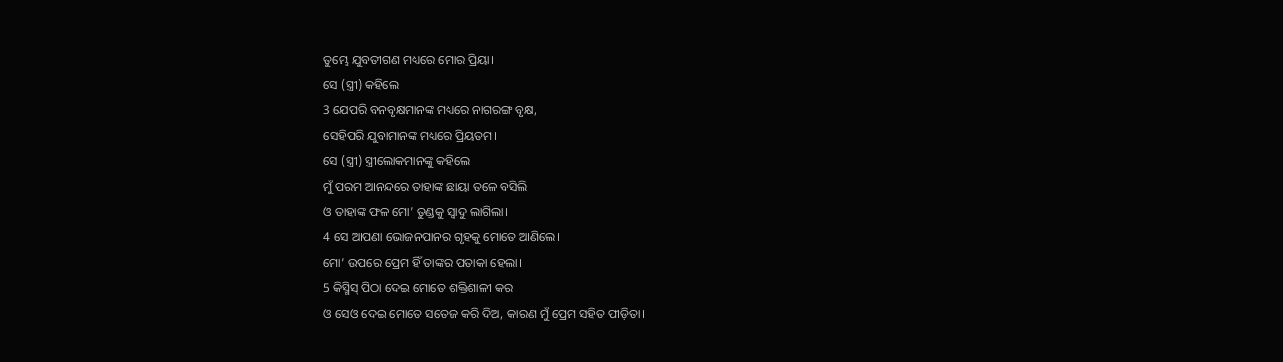ତୁମ୍ଭେ ଯୁବତୀଗଣ ମଧ୍ୟରେ ମୋର ପ୍ରିୟା।
ସେ (ସ୍ତ୍ରୀ) କହିଲେ
3 ଯେପରି ବନବୃକ୍ଷମାନଙ୍କ ମଧ୍ୟରେ ନାଗରଙ୍ଗ ବୃକ୍ଷ,
ସେହିପରି ଯୁବାମାନଙ୍କ ମଧ୍ୟରେ ପ୍ରିୟତମ।
ସେ (ସ୍ତ୍ରୀ) ସ୍ତ୍ରୀଲୋକମାନଙ୍କୁ କହିଲେ
ମୁଁ ପରମ ଆନନ୍ଦରେ ତାହାଙ୍କ ଛାୟା ତଳେ ବସିଲି
ଓ ତାହାଙ୍କ ଫଳ ମୋ’ ତୁଣ୍ଡକୁ ସ୍ୱାଦୁ ଲାଗିଲା।
4 ସେ ଆପଣା ଭୋଜନପାନର ଗୃହକୁ ମୋତେ ଆଣିଲେ।
ମୋ’ ଉପରେ ପ୍ରେମ ହିଁ ତାଙ୍କର ପତାକା ହେଲା।
5 କିସ୍ମିସ୍ ପିଠା ଦେଇ ମୋତେ ଶକ୍ତିଶାଳୀ କର
ଓ ସେଓ ଦେଇ ମୋତେ ସତେଜ କରି ଦିଅ, କାରଣ ମୁଁ ପ୍ରେମ ସହିତ ପୀଡ଼ିତା।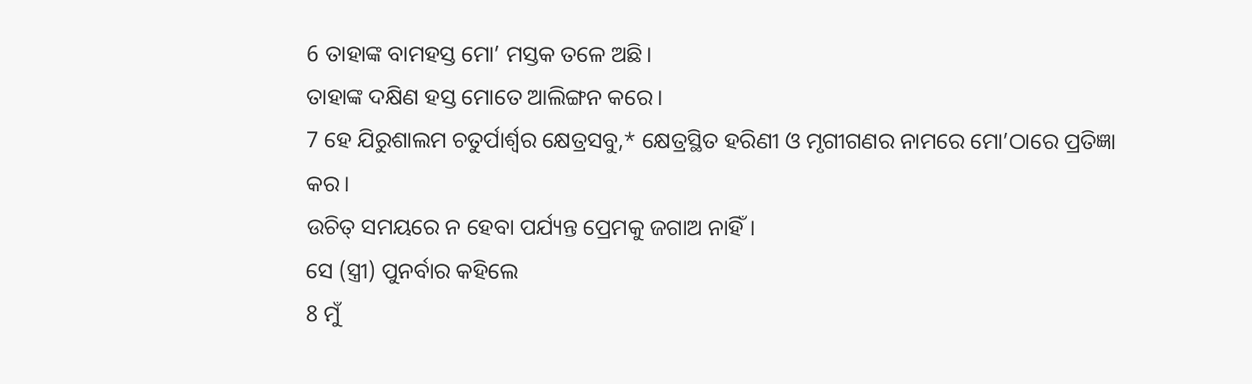6 ତାହାଙ୍କ ବାମହସ୍ତ ମୋ’ ମସ୍ତକ ତଳେ ଅଛି।
ତାହାଙ୍କ ଦକ୍ଷିଣ ହସ୍ତ ମୋତେ ଆଲିଙ୍ଗନ କରେ।
7 ହେ ଯିରୁଶାଲମ ଚତୁର୍ପାର୍ଶ୍ୱର କ୍ଷେତ୍ରସବୁ,* କ୍ଷେତ୍ରସ୍ଥିତ ହରିଣୀ ଓ ମୃଗୀଗଣର ନାମରେ ମୋ’ଠାରେ ପ୍ରତିଜ୍ଞା କର।
ଉଚିତ୍ ସମୟରେ ନ ହେବା ପର୍ଯ୍ୟନ୍ତ ପ୍ରେମକୁ ଜଗାଅ ନାହିଁ।
ସେ (ସ୍ତ୍ରୀ) ପୁନର୍ବାର କହିଲେ
8 ମୁଁ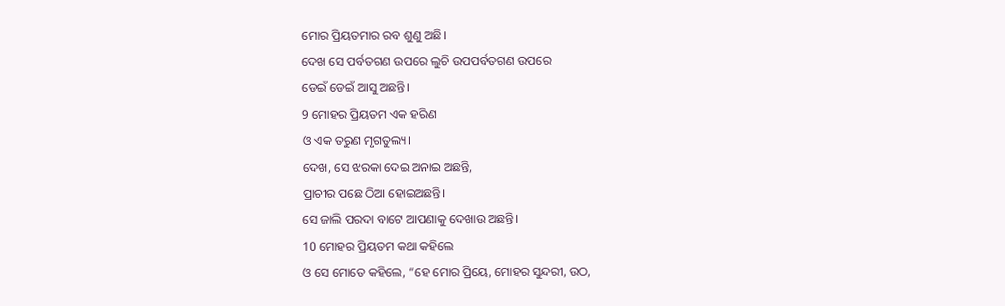ମୋର ପ୍ରିୟତମାର ରବ ଶୁଣୁ ଅଛି।
ଦେଖ ସେ ପର୍ବତଗଣ ଉପରେ ଲୁଚି ଉପପର୍ବତଗଣ ଉପରେ
ଡେଇଁ ଡେଇଁ ଆସୁ ଅଛନ୍ତି।
9 ମୋହର ପ୍ରିୟତମ ଏକ ହରିଣ
ଓ ଏକ ତରୁଣ ମୃଗତୁଲ୍ୟ।
ଦେଖ, ସେ ଝରକା ଦେଇ ଅନାଇ ଅଛନ୍ତି,
ପ୍ରାଚୀର ପଛେ ଠିଆ ହୋଇଅଛନ୍ତି।
ସେ ଜାଲି ପରଦା ବାଟେ ଆପଣାକୁ ଦେଖାଉ ଅଛନ୍ତି।
10 ମୋହର ପ୍ରିୟତମ କଥା କହିଲେ
ଓ ସେ ମୋତେ କହିଲେ, “ହେ ମୋର ପ୍ରିୟେ, ମୋହର ସୁନ୍ଦରୀ, ଉଠ,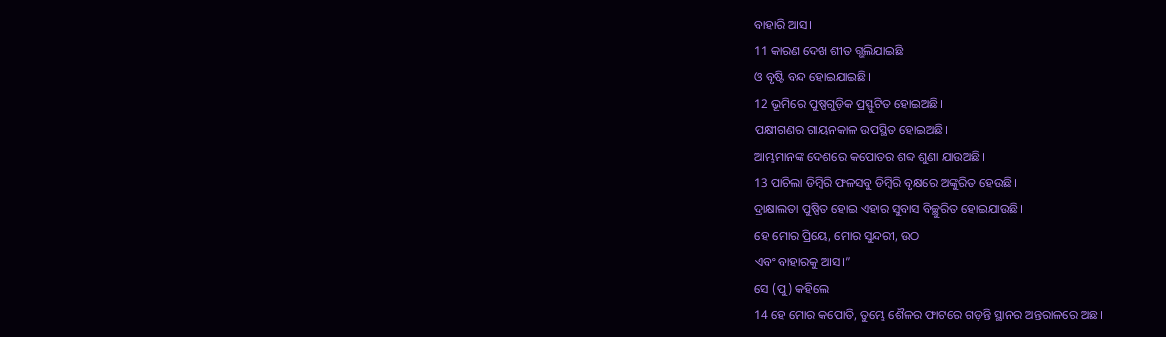ବାହାରି ଆସ।
11 କାରଣ ଦେଖ ଶୀତ ଗ୍ଭଲିଯାଇଛି
ଓ ବୃଷ୍ଟି ବନ୍ଦ ହୋଇଯାଇଛି।
12 ଭୂମିରେ ପୁଷ୍ପଗୁଡ଼ିକ ପ୍ରସ୍ଫୁଟିତ ହୋଇଅଛି।
ପକ୍ଷୀଗଣର ଗାୟନକାଳ ଉପସ୍ଥିତ ହୋଇଅଛି।
ଆମ୍ଭମାନଙ୍କ ଦେଶରେ କପୋତର ଶବ୍ଦ ଶୁଣା ଯାଉଅଛି।
13 ପାଚିଲା ଡିମ୍ବିରି ଫଳସବୁ ଡିମ୍ବିରି ବୃକ୍ଷରେ ଅଙ୍କୁରିତ ହେଉଛି।
ଦ୍ରାକ୍ଷାଲତା ପୁଷ୍ପିତ ହୋଇ ଏହାର ସୁବାସ ବିଚ୍ଛୁରିତ ହୋଇଯାଉଛି।
ହେ ମୋର ପ୍ରିୟେ, ମୋର ସୁନ୍ଦରୀ, ଉଠ
ଏବଂ ବାହାରକୁ ଆସ।”
ସେ (ପୁ) କହିଲେ
14 ହେ ମୋର କପୋତି, ତୁମ୍ଭେ ଶୈଳର ଫାଟରେ ଗଡ଼ନ୍ତି ସ୍ଥାନର ଅନ୍ତରାଳରେ ଅଛ।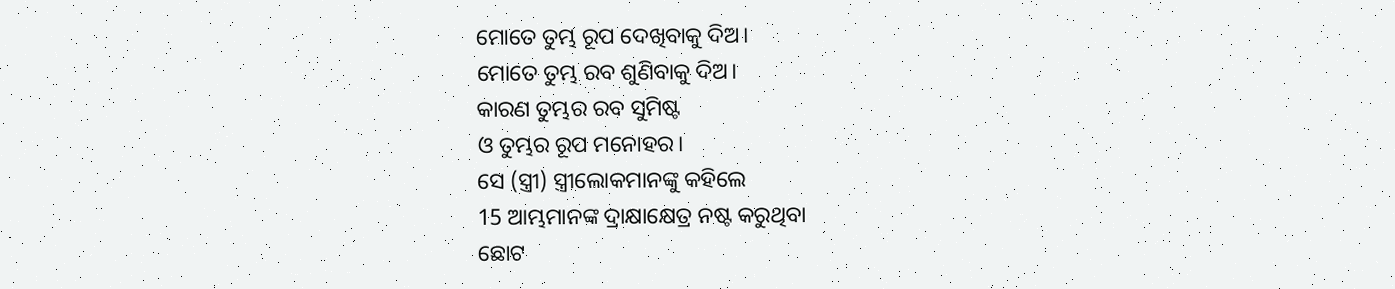ମୋତେ ତୁମ୍ଭ ରୂପ ଦେଖିବାକୁ ଦିଅ।
ମୋତେ ତୁମ୍ଭ ରବ ଶୁଣିବାକୁ ଦିଅ।
କାରଣ ତୁମ୍ଭର ରବ ସୁମିଷ୍ଟ
ଓ ତୁମ୍ଭର ରୂପ ମନୋହର।
ସେ (ସ୍ତ୍ରୀ) ସ୍ତ୍ରୀଲୋକମାନଙ୍କୁ କହିଲେ
15 ଆମ୍ଭମାନଙ୍କ ଦ୍ରାକ୍ଷାକ୍ଷେତ୍ର ନଷ୍ଟ କରୁଥିବା
ଛୋଟ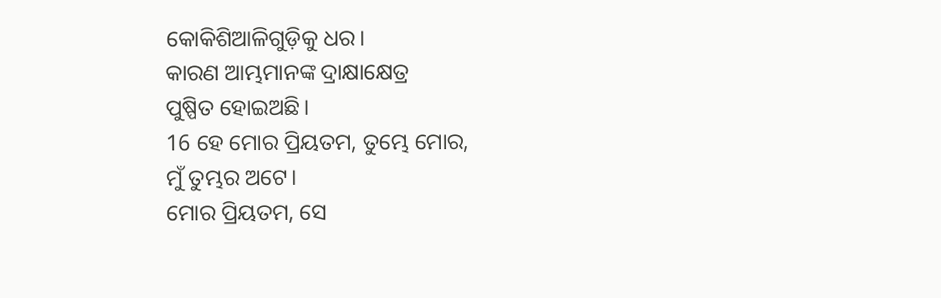କୋକିଶିଆଳିଗୁଡ଼ିକୁ ଧର।
କାରଣ ଆମ୍ଭମାନଙ୍କ ଦ୍ରାକ୍ଷାକ୍ଷେତ୍ର
ପୁଷ୍ପିତ ହୋଇଅଛି।
16 ହେ ମୋର ପ୍ରିୟତମ, ତୁମ୍ଭେ ମୋର,
ମୁଁ ତୁମ୍ଭର ଅଟେ।
ମୋର ପ୍ରିୟତମ, ସେ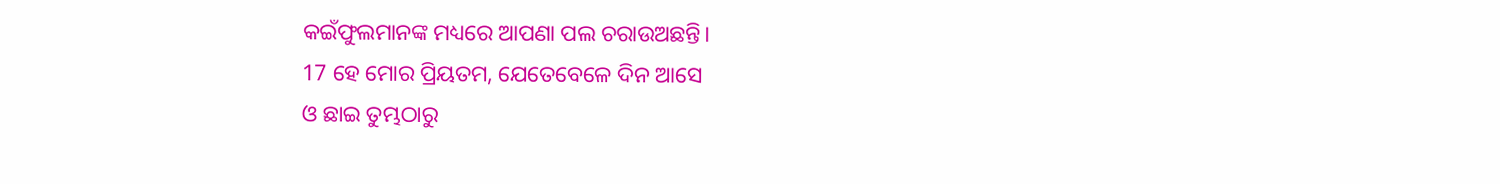କଇଁଫୁଲମାନଙ୍କ ମଧ୍ୟରେ ଆପଣା ପଲ ଚରାଉଅଛନ୍ତି।
17 ହେ ମୋର ପ୍ରିୟତମ, ଯେତେବେଳେ ଦିନ ଆସେ
ଓ ଛାଇ ତୁମ୍ଭଠାରୁ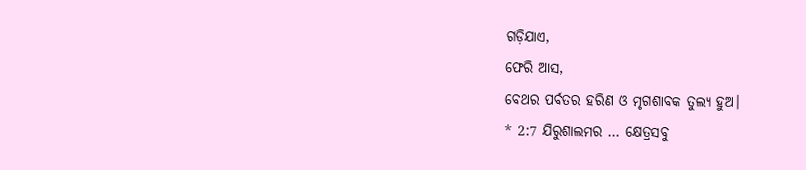ଗଡ଼ିଯାଏ,
ଫେରି ଆସ,
ବେଥର ପର୍ବତର ହରିଣ ଓ ମୃଗଶାବକ ତୁଲ୍ୟ ହୁଅ।
* 2:7 ଯିରୁଶାଲମର … କ୍ଷେତ୍ରସବୁ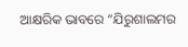ଆକ୍ଷରିକ ଭାବରେ “ଯିରୁଶାଲମର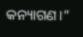କନ୍ୟାଗଣ।”